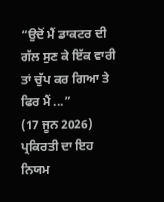“ਉਦੋਂ ਮੈਂ ਡਾਕਟਰ ਦੀ ਗੱਲ ਸੁਣ ਕੇ ਇੱਕ ਵਾਰੀ ਤਾਂ ਚੁੱਪ ਕਰ ਗਿਆ ਤੇ ਫਿਰ ਮੈਂ ...”
(17 ਜੂਨ 2026)
ਪ੍ਰਕਿਰਤੀ ਦਾ ਇਹ ਨਿਯਮ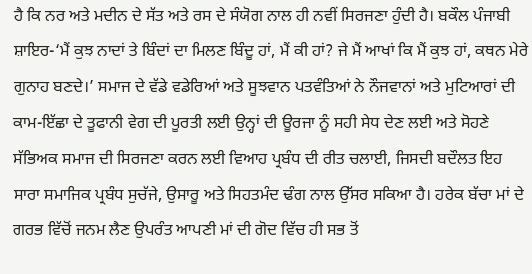ਹੈ ਕਿ ਨਰ ਅਤੇ ਮਦੀਨ ਦੇ ਸੱਤ ਅਤੇ ਰਸ ਦੇ ਸੰਯੋਗ ਨਾਲ ਹੀ ਨਵੀਂ ਸਿਰਜਣਾ ਹੁੰਦੀ ਹੈ। ਬਕੌਲ ਪੰਜਾਬੀ ਸ਼ਾਇਰ-‘ਮੈਂ ਕੁਝ ਨਾਦਾਂ ਤੇ ਬਿੰਦਾਂ ਦਾ ਮਿਲਣ ਬਿੰਦੂ ਹਾਂ, ਮੈਂ ਕੀ ਹਾਂ? ਜੇ ਮੈਂ ਆਖਾਂ ਕਿ ਮੈਂ ਕੁਝ ਹਾਂ, ਕਥਨ ਮੇਰੇ ਗੁਨਾਹ ਬਣਦੇ।’ ਸਮਾਜ ਦੇ ਵੱਡੇ ਵਡੇਰਿਆਂ ਅਤੇ ਸੂਝਵਾਨ ਪਤਵੰਤਿਆਂ ਨੇ ਨੌਜਵਾਨਾਂ ਅਤੇ ਮੁਟਿਆਰਾਂ ਦੀ ਕਾਮ-ਇੱਛਾ ਦੇ ਤੂਫਾਨੀ ਵੇਗ ਦੀ ਪੂਰਤੀ ਲਈ ਉਨ੍ਹਾਂ ਦੀ ਊਰਜਾ ਨੂੰ ਸਹੀ ਸੇਧ ਦੇਣ ਲਈ ਅਤੇ ਸੋਹਣੇ ਸੱਭਿਅਕ ਸਮਾਜ ਦੀ ਸਿਰਜਣਾ ਕਰਨ ਲਈ ਵਿਆਹ ਪ੍ਰਬੰਧ ਦੀ ਰੀਤ ਚਲਾਈ, ਜਿਸਦੀ ਬਦੌਲਤ ਇਹ ਸਾਰਾ ਸਮਾਜਿਕ ਪ੍ਰਬੰਧ ਸੁਚੱਜੇ, ਉਸਾਰੂ ਅਤੇ ਸਿਹਤਮੰਦ ਢੰਗ ਨਾਲ ਉੱਸਰ ਸਕਿਆ ਹੈ। ਹਰੇਕ ਬੱਚਾ ਮਾਂ ਦੇ ਗਰਭ ਵਿੱਚੋਂ ਜਨਮ ਲੈਣ ਉਪਰੰਤ ਆਪਣੀ ਮਾਂ ਦੀ ਗੋਦ ਵਿੱਚ ਹੀ ਸਭ ਤੋਂ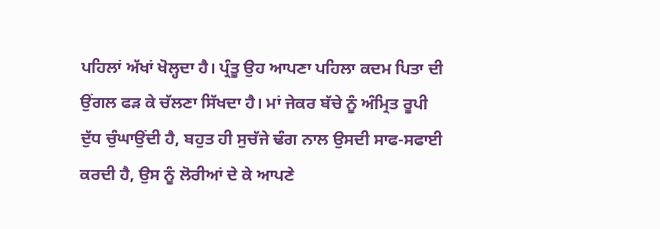ਪਹਿਲਾਂ ਅੱਖਾਂ ਖੋਲ੍ਹਦਾ ਹੈ। ਪ੍ਰੰਤੂ ਉਹ ਆਪਣਾ ਪਹਿਲਾ ਕਦਮ ਪਿਤਾ ਦੀ ਉਂਗਲ ਫੜ ਕੇ ਚੱਲਣਾ ਸਿੱਖਦਾ ਹੈ। ਮਾਂ ਜੇਕਰ ਬੱਚੇ ਨੂੰ ਅੰਮ੍ਰਿਤ ਰੂਪੀ ਦੁੱਧ ਚੁੰਘਾਉਂਦੀ ਹੈ, ਬਹੁਤ ਹੀ ਸੁਚੱਜੇ ਢੰਗ ਨਾਲ ਉਸਦੀ ਸਾਫ-ਸਫਾਈ ਕਰਦੀ ਹੈ, ਉਸ ਨੂੰ ਲੋਰੀਆਂ ਦੇ ਕੇ ਆਪਣੇ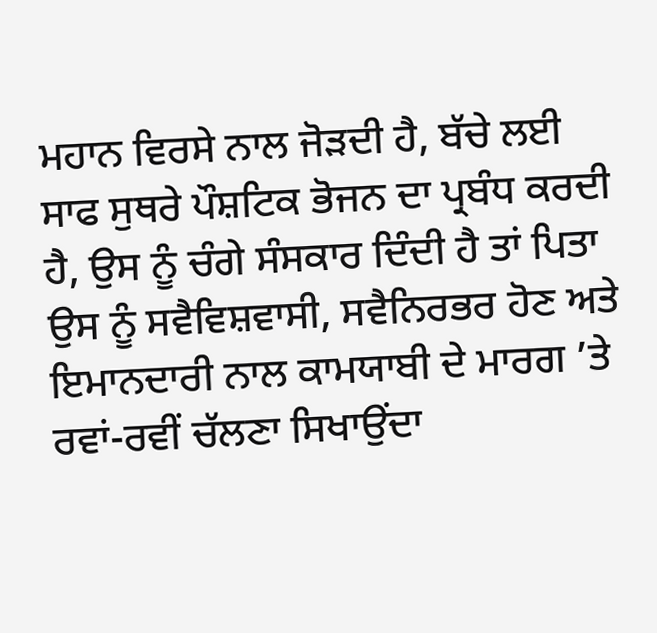ਮਹਾਨ ਵਿਰਸੇ ਨਾਲ ਜੋੜਦੀ ਹੈ, ਬੱਚੇ ਲਈ ਸਾਫ ਸੁਥਰੇ ਪੌਸ਼ਟਿਕ ਭੋਜਨ ਦਾ ਪ੍ਰਬੰਧ ਕਰਦੀ ਹੈ, ਉਸ ਨੂੰ ਚੰਗੇ ਸੰਸਕਾਰ ਦਿੰਦੀ ਹੈ ਤਾਂ ਪਿਤਾ ਉਸ ਨੂੰ ਸਵੈਵਿਸ਼ਵਾਸੀ, ਸਵੈਨਿਰਭਰ ਹੋਣ ਅਤੇ ਇਮਾਨਦਾਰੀ ਨਾਲ ਕਾਮਯਾਬੀ ਦੇ ਮਾਰਗ ’ਤੇ ਰਵਾਂ-ਰਵੀਂ ਚੱਲਣਾ ਸਿਖਾਉਂਦਾ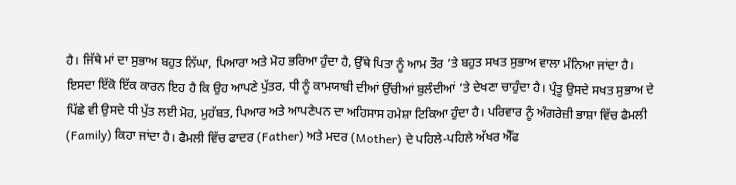ਹੈ। ਜਿੱਥੇ ਮਾਂ ਦਾ ਸੁਭਾਅ ਬਹੁਤ ਨਿੱਘਾ, ਪਿਆਰਾ ਅਤੇ ਮੋਹ ਭਰਿਆ ਹੁੰਦਾ ਹੈ, ਉੱਥੇ ਪਿਤਾ ਨੂੰ ਆਮ ਤੌਰ ’ਤੇ ਬਹੁਤ ਸਖਤ ਸੁਭਾਅ ਵਾਲਾ ਮੰਨਿਆ ਜਾਂਦਾ ਹੈ। ਇਸਦਾ ਇੱਕੋ ਇੱਕ ਕਾਰਨ ਇਹ ਹੈ ਕਿ ਉਹ ਆਪਣੇ ਪੁੱਤਰ, ਧੀ ਨੂੰ ਕਾਮਯਾਬੀ ਦੀਆਂ ਉੱਚੀਆਂ ਬੁਲੰਦੀਆਂ ’ਤੇ ਦੇਖਣਾ ਚਾਹੁੰਦਾ ਹੈ। ਪ੍ਰੰਤੂ ਉਸਦੇ ਸਖਤ ਸੁਭਾਅ ਦੇ ਪਿੱਛੇ ਵੀ ਉਸਦੇ ਧੀ ਪੁੱਤ ਲਈ ਮੋਹ, ਮੁਹੱਬਤ, ਪਿਆਰ ਅਤੇ ਆਪਣੇਪਨ ਦਾ ਅਹਿਸਾਸ ਹਮੇਸ਼ਾ ਟਿਕਿਆ ਹੁੰਦਾ ਹੈ। ਪਰਿਵਾਰ ਨੂੰ ਅੰਗਰੇਜ਼ੀ ਭਾਸ਼ਾ ਵਿੱਚ ਫੈਮਲੀ (Family) ਕਿਹਾ ਜਾਂਦਾ ਹੈ। ਫੈਮਲੀ ਵਿੱਚ ਫਾਦਰ (Father) ਅਤੇ ਮਦਰ (Mother) ਦੇ ਪਹਿਲੇ-ਪਹਿਲੇ ਅੱਖਰ ਐੱਫ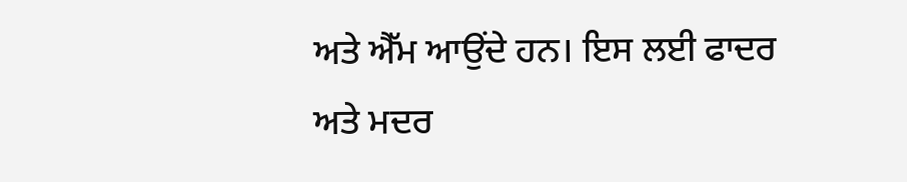ਅਤੇ ਐੱਮ ਆਉਂਦੇ ਹਨ। ਇਸ ਲਈ ਫਾਦਰ ਅਤੇ ਮਦਰ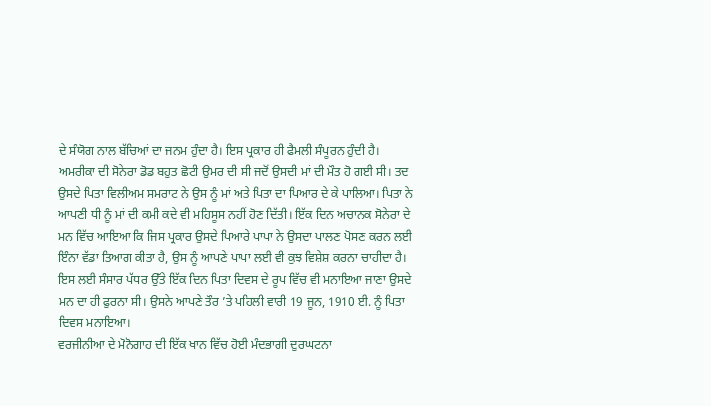ਦੇ ਸੰਯੋਗ ਨਾਲ ਬੱਚਿਆਂ ਦਾ ਜਨਮ ਹੁੰਦਾ ਹੈ। ਇਸ ਪ੍ਰਕਾਰ ਹੀ ਫੈਮਲੀ ਸੰਪੂਰਨ ਹੁੰਦੀ ਹੈ।
ਅਮਰੀਕਾ ਦੀ ਸੋਨੇਰਾ ਡੋਡ ਬਹੁਤ ਛੋਟੀ ਉਮਰ ਦੀ ਸੀ ਜਦੋਂ ਉਸਦੀ ਮਾਂ ਦੀ ਮੌਤ ਹੋ ਗਈ ਸੀ। ਤਦ ਉਸਦੇ ਪਿਤਾ ਵਿਲੀਅਮ ਸਮਰਾਟ ਨੇ ਉਸ ਨੂੰ ਮਾਂ ਅਤੇ ਪਿਤਾ ਦਾ ਪਿਆਰ ਦੇ ਕੇ ਪਾਲਿਆ। ਪਿਤਾ ਨੇ ਆਪਣੀ ਧੀ ਨੂੰ ਮਾਂ ਦੀ ਕਮੀ ਕਦੇ ਵੀ ਮਹਿਸੂਸ ਨਹੀਂ ਹੋਣ ਦਿੱਤੀ। ਇੱਕ ਦਿਨ ਅਚਾਨਕ ਸੋਨੇਰਾ ਦੇ ਮਨ ਵਿੱਚ ਆਇਆ ਕਿ ਜਿਸ ਪ੍ਰਕਾਰ ਉਸਦੇ ਪਿਆਰੇ ਪਾਪਾ ਨੇ ਉਸਦਾ ਪਾਲਣ ਪੋਸਣ ਕਰਨ ਲਈ ਇੰਨਾ ਵੱਡਾ ਤਿਆਗ ਕੀਤਾ ਹੈ, ਉਸ ਨੂੰ ਆਪਣੇ ਪਾਪਾ ਲਈ ਵੀ ਕੁਝ ਵਿਸ਼ੇਸ਼ ਕਰਨਾ ਚਾਹੀਦਾ ਹੈ। ਇਸ ਲਈ ਸੰਸਾਰ ਪੱਧਰ ਉੱਤੇ ਇੱਕ ਦਿਨ ਪਿਤਾ ਦਿਵਸ ਦੇ ਰੂਪ ਵਿੱਚ ਵੀ ਮਨਾਇਆ ਜਾਣਾ ਉਸਦੇ ਮਨ ਦਾ ਹੀ ਫੁਰਨਾ ਸੀ। ਉਸਨੇ ਆਪਣੇ ਤੌਰ ’ਤੇ ਪਹਿਲੀ ਵਾਰੀ 19 ਜੂਨ, 1910 ਈ. ਨੂੰ ਪਿਤਾ ਦਿਵਸ ਮਨਾਇਆ।
ਵਰਜੀਨੀਆ ਦੇ ਮੋਨੋਗਾਹ ਦੀ ਇੱਕ ਖਾਨ ਵਿੱਚ ਹੋਈ ਮੰਦਭਾਗੀ ਦੁਰਘਟਨਾ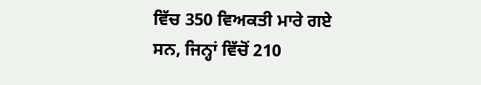ਵਿੱਚ 350 ਵਿਅਕਤੀ ਮਾਰੇ ਗਏ ਸਨ, ਜਿਨ੍ਹਾਂ ਵਿੱਚੋਂ 210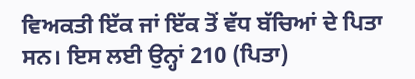ਵਿਅਕਤੀ ਇੱਕ ਜਾਂ ਇੱਕ ਤੋਂ ਵੱਧ ਬੱਚਿਆਂ ਦੇ ਪਿਤਾ ਸਨ। ਇਸ ਲਈ ਉਨ੍ਹਾਂ 210 (ਪਿਤਾ)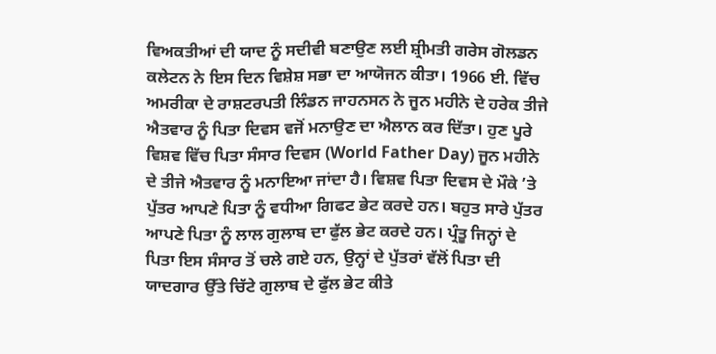ਵਿਅਕਤੀਆਂ ਦੀ ਯਾਦ ਨੂੰ ਸਦੀਵੀ ਬਣਾਉਣ ਲਈ ਸ਼੍ਰੀਮਤੀ ਗਰੇਸ ਗੋਲਡਨ ਕਲੇਟਨ ਨੇ ਇਸ ਦਿਨ ਵਿਸ਼ੇਸ਼ ਸਭਾ ਦਾ ਆਯੋਜਨ ਕੀਤਾ। 1966 ਈ. ਵਿੱਚ ਅਮਰੀਕਾ ਦੇ ਰਾਸ਼ਟਰਪਤੀ ਲਿੰਡਨ ਜਾਹਨਸਨ ਨੇ ਜੂਨ ਮਹੀਨੇ ਦੇ ਹਰੇਕ ਤੀਜੇ ਐਤਵਾਰ ਨੂੰ ਪਿਤਾ ਦਿਵਸ ਵਜੋਂ ਮਨਾਉਣ ਦਾ ਐਲਾਨ ਕਰ ਦਿੱਤਾ। ਹੁਣ ਪੂਰੇ ਵਿਸ਼ਵ ਵਿੱਚ ਪਿਤਾ ਸੰਸਾਰ ਦਿਵਸ (World Father Day) ਜੂਨ ਮਹੀਨੇ ਦੇ ਤੀਜੇ ਐਤਵਾਰ ਨੂੰ ਮਨਾਇਆ ਜਾਂਦਾ ਹੈ। ਵਿਸ਼ਵ ਪਿਤਾ ਦਿਵਸ ਦੇ ਮੌਕੇ ’ਤੇ ਪੁੱਤਰ ਆਪਣੇ ਪਿਤਾ ਨੂੰ ਵਧੀਆ ਗਿਫਟ ਭੇਟ ਕਰਦੇ ਹਨ। ਬਹੁਤ ਸਾਰੇ ਪੁੱਤਰ ਆਪਣੇ ਪਿਤਾ ਨੂੰ ਲਾਲ ਗੁਲਾਬ ਦਾ ਫੁੱਲ ਭੇਟ ਕਰਦੇ ਹਨ। ਪ੍ਰੰਤੂ ਜਿਨ੍ਹਾਂ ਦੇ ਪਿਤਾ ਇਸ ਸੰਸਾਰ ਤੋਂ ਚਲੇ ਗਏ ਹਨ, ਉਨ੍ਹਾਂ ਦੇ ਪੁੱਤਰਾਂ ਵੱਲੋਂ ਪਿਤਾ ਦੀ ਯਾਦਗਾਰ ਉੱਤੇ ਚਿੱਟੇ ਗੁਲਾਬ ਦੇ ਫੁੱਲ ਭੇਟ ਕੀਤੇ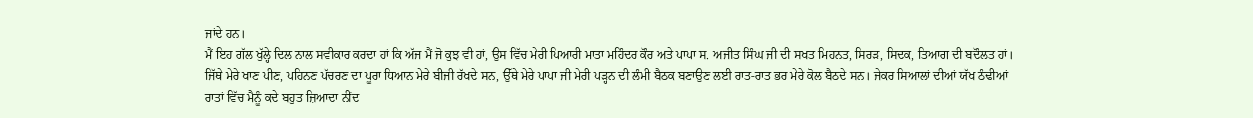ਜਾਂਦੇ ਹਨ।
ਮੈਂ ਇਹ ਗੱਲ ਖੁੱਲ੍ਹੇ ਦਿਲ ਨਾਲ ਸਵੀਕਾਰ ਕਰਦਾ ਹਾਂ ਕਿ ਅੱਜ ਮੈਂ ਜੋ ਕੁਝ ਵੀ ਹਾਂ, ਉਸ ਵਿੱਚ ਮੇਰੀ ਪਿਆਰੀ ਮਾਤਾ ਮਹਿੰਦਰ ਕੌਰ ਅਤੇ ਪਾਪਾ ਸ. ਅਜੀਤ ਸਿੰਘ ਜੀ ਦੀ ਸਖਤ ਮਿਹਨਤ, ਸਿਰੜ, ਸਿਦਕ, ਤਿਆਗ ਦੀ ਬਦੌਲਤ ਹਾਂ। ਜਿੱਥੇ ਮੇਰੇ ਖਾਣ ਪੀਣ, ਪਹਿਨਣ ਪੱਚਰਣ ਦਾ ਪੂਰਾ ਧਿਆਨ ਮੇਰੇ ਬੀਜੀ ਰੱਖਦੇ ਸਨ, ਉੱਥੇ ਮੇਰੇ ਪਾਪਾ ਜੀ ਮੇਰੀ ਪੜ੍ਹਨ ਦੀ ਲੰਮੀ ਬੈਠਕ ਬਣਾਉਣ ਲਈ ਰਾਤ-ਰਾਤ ਭਰ ਮੇਰੇ ਕੋਲ ਬੈਠਦੇ ਸਨ। ਜੇਕਰ ਸਿਆਲਾਂ ਦੀਆਂ ਯੱਖ ਠੰਢੀਆਂ ਰਾਤਾਂ ਵਿੱਚ ਮੈਨੂੰ ਕਦੇ ਬਹੁਤ ਜ਼ਿਆਦਾ ਨੀਂਦ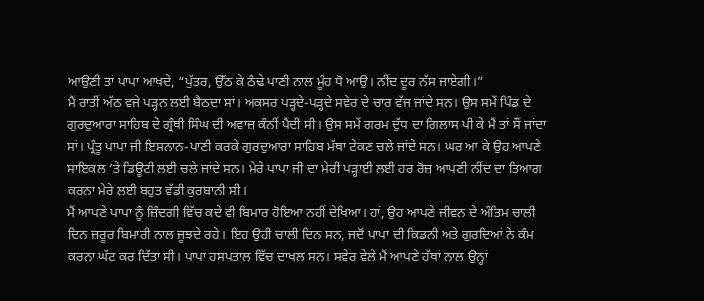ਆਉਣੀ ਤਾਂ ਪਾਪਾ ਆਖਦੇ, “ਪੁੱਤਰ, ਉੱਠ ਕੇ ਠੰਢੇ ਪਾਣੀ ਨਾਲ ਮੂੰਹ ਧੋ ਆਉ। ਨੀਂਦ ਦੂਰ ਨੱਸ ਜਾਏਗੀ।”
ਮੈਂ ਰਾਤੀਂ ਅੱਠ ਵਜੇ ਪੜ੍ਹਨ ਲਈ ਬੈਠਦਾ ਸਾਂ। ਅਕਸਰ ਪੜ੍ਹਦੇ-ਪੜ੍ਹਦੇ ਸਵੇਰ ਦੇ ਚਾਰ ਵੱਜ ਜਾਂਦੇ ਸਨ। ਉਸ ਸਮੇਂ ਪਿੰਡ ਦੇ ਗੁਰਦੁਆਰਾ ਸਾਹਿਬ ਦੇ ਗ੍ਰੰਥੀ ਸਿੰਘ ਦੀ ਅਵਾਜ਼ ਕੰਨੀਂ ਪੈਂਦੀ ਸੀ। ਉਸ ਸਮੇਂ ਗਰਮ ਦੁੱਧ ਦਾ ਗਿਲਾਸ ਪੀ ਕੇ ਮੈਂ ਤਾਂ ਸੌਂ ਜਾਂਦਾ ਸਾਂ। ਪ੍ਰੰਤੂ ਪਾਪਾ ਜੀ ਇਸ਼ਨਾਨ-ਪਾਣੀ ਕਰਕੇ ਗੁਰਦੁਆਰਾ ਸਾਹਿਬ ਮੱਥਾ ਟੇਕਣ ਚਲੇ ਜਾਂਦੇ ਸਨ। ਘਰ ਆ ਕੇ ਉਹ ਆਪਣੇ ਸਾਇਕਲ ’ਤੇ ਡਿਊਟੀ ਲਈ ਚਲੇ ਜਾਂਦੇ ਸਨ। ਮੇਰੇ ਪਾਪਾ ਜੀ ਦਾ ਮੇਰੀ ਪੜ੍ਹਾਈ ਲਈ ਹਰ ਰੋਜ਼ ਆਪਣੀ ਨੀਂਦ ਦਾ ਤਿਆਗ ਕਰਨਾ ਮੇਰੇ ਲਈ ਬਹੁਤ ਵੱਡੀ ਕੁਰਬਾਨੀ ਸੀ।
ਮੈਂ ਆਪਣੇ ਪਾਪਾ ਨੂੰ ਜ਼ਿੰਦਗੀ ਵਿੱਚ ਕਦੇ ਵੀ ਬਿਮਾਰ ਹੋਇਆ ਨਹੀਂ ਦੇਖਿਆ। ਹਾਂ, ਉਹ ਆਪਣੇ ਜੀਵਨ ਦੇ ਅੰਤਿਮ ਚਾਲੀ ਦਿਨ ਜ਼ਰੂਰ ਬਿਮਾਰੀ ਨਾਲ ਜੂਝਦੇ ਰਹੇ। ਇਹ ਉਹੀ ਚਾਲੀ ਦਿਨ ਸਨ, ਜਦੋਂ ਪਾਪਾ ਦੀ ਕਿਡਨੀ ਅਤੇ ਗੁਰਦਿਆਂ ਨੇ ਕੰਮ ਕਰਨਾ ਘੱਟ ਕਰ ਦਿੱਤਾ ਸੀ। ਪਾਪਾ ਹਸਪਤਾਲ ਵਿੱਚ ਦਾਖਲ ਸਨ। ਸਵੇਰ ਵੇਲੇ ਮੈਂ ਆਪਣੇ ਹੱਥਾਂ ਨਾਲ ਉਨ੍ਹਾਂ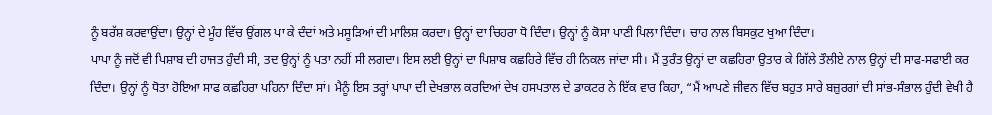ਨੂੰ ਬਰੱਸ਼ ਕਰਵਾਉਂਦਾ। ਉਨ੍ਹਾਂ ਦੇ ਮੂੰਹ ਵਿੱਚ ਉਂਗਲ ਪਾ ਕੇ ਦੰਦਾਂ ਅਤੇ ਮਸੂੜਿਆਂ ਦੀ ਮਾਲਿਸ਼ ਕਰਦਾ। ਉਨ੍ਹਾਂ ਦਾ ਚਿਹਰਾ ਧੋ ਦਿੰਦਾ। ਉਨ੍ਹਾਂ ਨੂੰ ਕੋਸਾ ਪਾਣੀ ਪਿਲਾ ਦਿੰਦਾ। ਚਾਹ ਨਾਲ ਬਿਸਕੁਟ ਖੁਆ ਦਿੰਦਾ।
ਪਾਪਾ ਨੂੰ ਜਦੋਂ ਵੀ ਪਿਸ਼ਾਬ ਦੀ ਹਾਜਤ ਹੁੰਦੀ ਸੀ, ਤਦ ਉਨ੍ਹਾਂ ਨੂੰ ਪਤਾ ਨਹੀਂ ਸੀ ਲਗਦਾ। ਇਸ ਲਈ ਉਨ੍ਹਾਂ ਦਾ ਪਿਸ਼ਾਬ ਕਛਹਿਰੇ ਵਿੱਚ ਹੀ ਨਿਕਲ ਜਾਂਦਾ ਸੀ। ਮੈਂ ਤੁਰੰਤ ਉਨ੍ਹਾਂ ਦਾ ਕਛਹਿਰਾ ਉਤਾਰ ਕੇ ਗਿੱਲੇ ਤੌਲੀਏ ਨਾਲ ਉਨ੍ਹਾਂ ਦੀ ਸਾਫ-ਸਫਾਈ ਕਰ ਦਿੰਦਾ। ਉਨ੍ਹਾਂ ਨੂੰ ਧੋਤਾ ਹੋਇਆ ਸਾਫ ਕਛਹਿਰਾ ਪਹਿਨਾ ਦਿੰਦਾ ਸਾਂ। ਮੈਨੂੰ ਇਸ ਤਰ੍ਹਾਂ ਪਾਪਾ ਦੀ ਦੇਖਭਾਲ ਕਰਦਿਆਂ ਦੇਖ ਹਸਪਤਾਲ ਦੇ ਡਾਕਟਰ ਨੇ ਇੱਕ ਵਾਰ ਕਿਹਾ, “ਮੈਂ ਆਪਣੇ ਜੀਵਨ ਵਿੱਚ ਬਹੁਤ ਸਾਰੇ ਬਜ਼ੁਰਗਾਂ ਦੀ ਸਾਂਭ-ਸੰਭਾਲ ਹੁੰਦੀ ਵੇਖੀ ਹੈ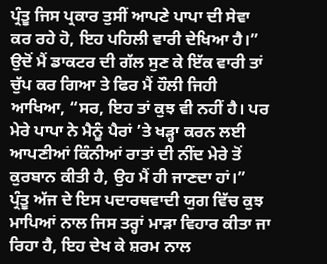ਪ੍ਰੰਤੂ ਜਿਸ ਪ੍ਰਕਾਰ ਤੁਸੀਂ ਆਪਣੇ ਪਾਪਾ ਦੀ ਸੇਵਾ ਕਰ ਰਹੇ ਹੋ, ਇਹ ਪਹਿਲੀ ਵਾਰੀ ਦੇਖਿਆ ਹੈ।”
ਉਦੋਂ ਮੈਂ ਡਾਕਟਰ ਦੀ ਗੱਲ ਸੁਣ ਕੇ ਇੱਕ ਵਾਰੀ ਤਾਂ ਚੁੱਪ ਕਰ ਗਿਆ ਤੇ ਫਿਰ ਮੈਂ ਹੌਲੀ ਜਿਹੀ ਆਖਿਆ, “ਸਰ, ਇਹ ਤਾਂ ਕੁਝ ਵੀ ਨਹੀਂ ਹੈ। ਪਰ ਮੇਰੇ ਪਾਪਾ ਨੇ ਮੈਨੂੰ ਪੈਰਾਂ ’ਤੇ ਖੜ੍ਹਾ ਕਰਨ ਲਈ ਆਪਣੀਆਂ ਕਿੰਨੀਆਂ ਰਾਤਾਂ ਦੀ ਨੀਂਦ ਮੇਰੇ ਤੋਂ ਕੁਰਬਾਨ ਕੀਤੀ ਹੈ, ਉਹ ਮੈਂ ਹੀ ਜਾਣਦਾ ਹਾਂ।”
ਪ੍ਰੰਤੂ ਅੱਜ ਦੇ ਇਸ ਪਦਾਰਥਵਾਦੀ ਯੁਗ ਵਿੱਚ ਕੁਝ ਮਾਪਿਆਂ ਨਾਲ ਜਿਸ ਤਰ੍ਹਾਂ ਮਾੜਾ ਵਿਹਾਰ ਕੀਤਾ ਜਾ ਰਿਹਾ ਹੈ, ਇਹ ਦੇਖ ਕੇ ਸ਼ਰਮ ਨਾਲ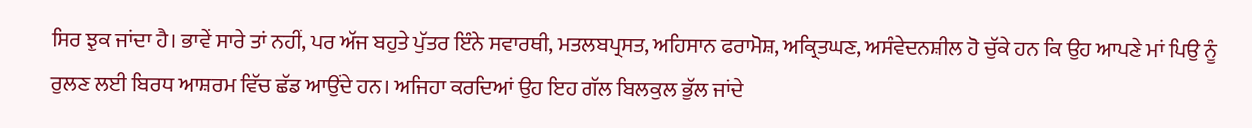ਸਿਰ ਝੁਕ ਜਾਂਦਾ ਹੈ। ਭਾਵੇਂ ਸਾਰੇ ਤਾਂ ਨਹੀਂ, ਪਰ ਅੱਜ ਬਹੁਤੇ ਪੁੱਤਰ ਇੰਨੇ ਸਵਾਰਥੀ, ਮਤਲਬਪ੍ਰਸਤ, ਅਹਿਸਾਨ ਫਰਾਮੋਸ਼, ਅਕ੍ਰਿਤਘਣ, ਅਸੰਵੇਦਨਸ਼ੀਲ ਹੋ ਚੁੱਕੇ ਹਨ ਕਿ ਉਹ ਆਪਣੇ ਮਾਂ ਪਿਉ ਨੂੰ ਰੁਲਣ ਲਈ ਬਿਰਧ ਆਸ਼ਰਮ ਵਿੱਚ ਛੱਡ ਆਉਂਦੇ ਹਨ। ਅਜਿਹਾ ਕਰਦਿਆਂ ਉਹ ਇਹ ਗੱਲ ਬਿਲਕੁਲ ਭੁੱਲ ਜਾਂਦੇ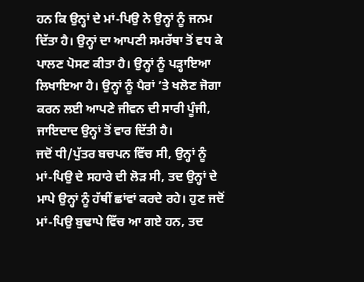ਹਨ ਕਿ ਉਨ੍ਹਾਂ ਦੇ ਮਾਂ-ਪਿਉ ਨੇ ਉਨ੍ਹਾਂ ਨੂੰ ਜਨਮ ਦਿੱਤਾ ਹੈ। ਉਨ੍ਹਾਂ ਦਾ ਆਪਣੀ ਸਮਰੱਥਾ ਤੋਂ ਵਧ ਕੇ ਪਾਲਣ ਪੋਸਣ ਕੀਤਾ ਹੈ। ਉਨ੍ਹਾਂ ਨੂੰ ਪੜ੍ਹਾਇਆ ਲਿਖਾਇਆ ਹੈ। ਉਨ੍ਹਾਂ ਨੂੰ ਪੈਰਾਂ ’ਤੇ ਖਲੋਣ ਜੋਗਾ ਕਰਨ ਲਈ ਆਪਣੇ ਜੀਵਨ ਦੀ ਸਾਰੀ ਪੂੰਜੀ, ਜਾਇਦਾਦ ਉਨ੍ਹਾਂ ਤੋਂ ਵਾਰ ਦਿੱਤੀ ਹੈ।
ਜਦੋਂ ਧੀ/ਪੁੱਤਰ ਬਚਪਨ ਵਿੱਚ ਸੀ, ਉਨ੍ਹਾਂ ਨੂੰ ਮਾਂ-ਪਿਉ ਦੇ ਸਹਾਰੇ ਦੀ ਲੋੜ ਸੀ, ਤਦ ਉਨ੍ਹਾਂ ਦੇ ਮਾਪੇ ਉਨ੍ਹਾਂ ਨੂੰ ਹੱਥੀਂ ਛਾਂਵਾਂ ਕਰਦੇ ਰਹੇ। ਹੁਣ ਜਦੋਂ ਮਾਂ-ਪਿਉ ਬੁਢਾਪੇ ਵਿੱਚ ਆ ਗਏ ਹਨ, ਤਦ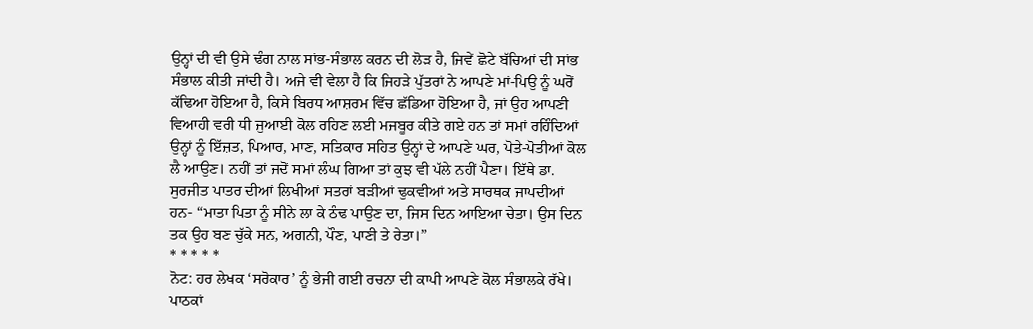ਉਨ੍ਹਾਂ ਦੀ ਵੀ ਉਸੇ ਢੰਗ ਨਾਲ ਸਾਂਭ-ਸੰਭਾਲ ਕਰਨ ਦੀ ਲੋੜ ਹੈ, ਜਿਵੇਂ ਛੋਟੇ ਬੱਚਿਆਂ ਦੀ ਸਾਂਭ ਸੰਭਾਲ ਕੀਤੀ ਜਾਂਦੀ ਹੈ। ਅਜੇ ਵੀ ਵੇਲਾ ਹੈ ਕਿ ਜਿਹੜੇ ਪੁੱਤਰਾਂ ਨੇ ਆਪਣੇ ਮਾਂ-ਪਿਉ ਨੂੰ ਘਰੋਂ ਕੱਢਿਆ ਹੋਇਆ ਹੈ, ਕਿਸੇ ਬਿਰਧ ਆਸ਼ਰਮ ਵਿੱਚ ਛੱਡਿਆ ਹੋਇਆ ਹੈ, ਜਾਂ ਉਹ ਆਪਣੀ ਵਿਆਹੀ ਵਰੀ ਧੀ ਜੁਆਈ ਕੋਲ ਰਹਿਣ ਲਈ ਮਜਬੂਰ ਕੀਤੇ ਗਏ ਹਨ ਤਾਂ ਸਮਾਂ ਰਹਿੰਦਿਆਂ ਉਨ੍ਹਾਂ ਨੂੰ ਇੱਜ਼ਤ, ਪਿਆਰ, ਮਾਣ, ਸਤਿਕਾਰ ਸਹਿਤ ਉਨ੍ਹਾਂ ਦੇ ਆਪਣੇ ਘਰ, ਪੋਤੇ-ਪੋਤੀਆਂ ਕੋਲ ਲੈ ਆਉਣ। ਨਹੀਂ ਤਾਂ ਜਦੋਂ ਸਮਾਂ ਲੰਘ ਗਿਆ ਤਾਂ ਕੁਝ ਵੀ ਪੱਲੇ ਨਹੀਂ ਪੈਣਾ। ਇੱਥੇ ਡਾ. ਸੁਰਜੀਤ ਪਾਤਰ ਦੀਆਂ ਲਿਖੀਆਂ ਸਤਰਾਂ ਬੜੀਆਂ ਢੁਕਵੀਆਂ ਅਤੇ ਸਾਰਥਕ ਜਾਪਦੀਆਂ ਹਨ- “ਮਾਤਾ ਪਿਤਾ ਨੂੰ ਸੀਨੇ ਲਾ ਕੇ ਠੰਢ ਪਾਉਣ ਦਾ, ਜਿਸ ਦਿਨ ਆਇਆ ਚੇਤਾ। ਉਸ ਦਿਨ ਤਕ ਉਹ ਬਣ ਚੁੱਕੇ ਸਨ, ਅਗਨੀ, ਪੌਣ, ਪਾਣੀ ਤੇ ਰੇਤਾ।”
* * * * *
ਨੋਟ: ਹਰ ਲੇਖਕ ‘ਸਰੋਕਾਰ’ ਨੂੰ ਭੇਜੀ ਗਈ ਰਚਨਾ ਦੀ ਕਾਪੀ ਆਪਣੇ ਕੋਲ ਸੰਭਾਲਕੇ ਰੱਖੇ।
ਪਾਠਕਾਂ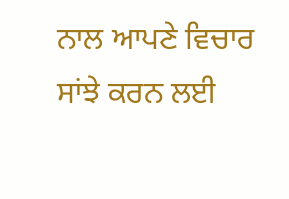ਨਾਲ ਆਪਣੇ ਵਿਚਾਰ ਸਾਂਝੇ ਕਰਨ ਲਈ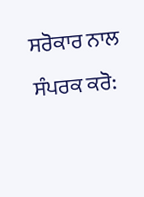ਸਰੋਕਾਰ ਨਾਲ ਸੰਪਰਕ ਕਰੋ: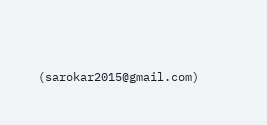(sarokar2015@gmail.com)